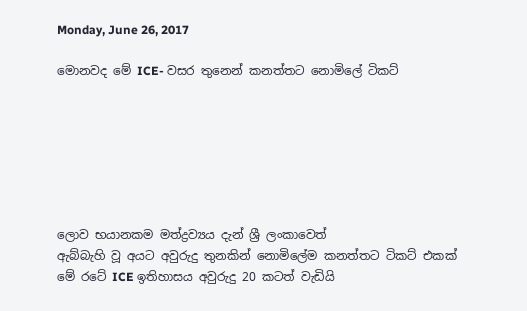Monday, June 26, 2017

මොනවද මේ ICE- වසර තුනෙන් කනත්තට නොමිලේ ටිකට්







ලොව භයානකම මත්ද්‍රව්‍යය දැන් ශ්‍රී ලංකාවෙත්
ඇබ්බැහි වූ අයට අවුරුදු තුනකින් නොමිලේම කනත්තට ටිකට්‌ එකක්‌
මේ රටේ ICE ඉතිහාසය අවුරුදු 20 කටත් වැඩියි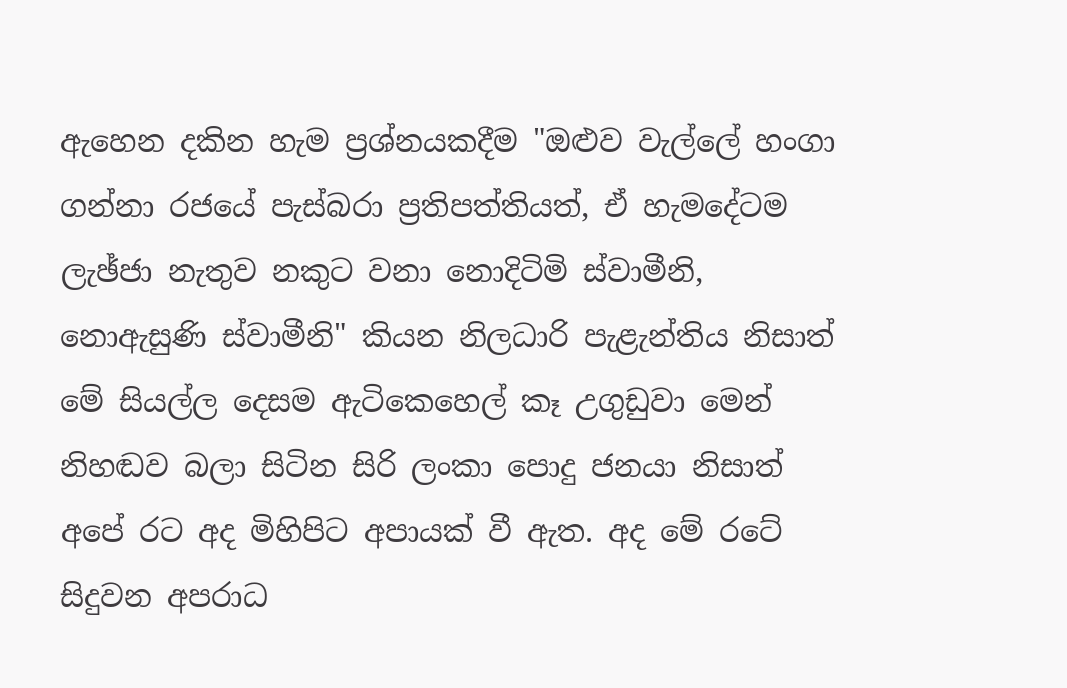ඇහෙන දකින හැම ප්‍රශ්නයකදීම "ඔළුව වැල්ලේ හංගා ගන්නා රජයේ පැස්‌බරා ප්‍රතිපත්තියත්, ඒ හැමදේටම ලැඡ්ජා නැතුව නකුට වනා නොදිටිමි ස්‌වාමීනි, නොඇසුණි ස්‌වාමීනි" කියන නිලධාරි පැළැන්තිය නිසාත් මේ සියල්ල දෙසම ඇටිකෙහෙල් කෑ උගුඩුවා මෙන් නිහඬව බලා සිටින සිරි ලංකා පොදු ජනයා නිසාත් අපේ රට අද මිහිපිට අපායක්‌ වී ඇත. අද මේ රටේ සිදුවන අපරාධ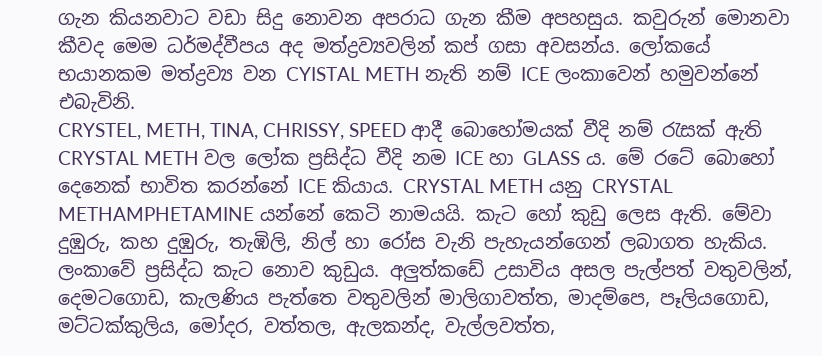ගැන කියනවාට වඩා සිදු නොවන අපරාධ ගැන කීම අපහසුය. කවුරුන් මොනවා කීවද මෙම ධර්මද්වීපය අද මත්ද්‍රව්‍යවලින් කප් ගසා අවසන්ය. ලෝකයේ භයානකම මත්ද්‍රව්‍ය වන CYISTAL METH නැති නම් ICE ලංකාවෙන් හමුවන්නේ එබැවිනි.
CRYSTEL, METH, TINA, CHRISSY, SPEED ආදී බොහෝමයක්‌ වීදි නම් රැසක්‌ ඇති CRYSTAL METH වල ලෝක ප්‍රසිද්ධ වීදි නම ICE හා GLASS ය. මේ රටේ බොහෝ දෙනෙක්‌ භාවිත කරන්නේ ICE කියාය. CRYSTAL METH යනු CRYSTAL METHAMPHETAMINE යන්නේ කෙටි නාමයයි. කැට හෝ කුඩු ලෙස ඇති. මේවා දුඹුරු, කහ දුඹුරු, තැඹිලි, නිල් හා රෝස වැනි පැහැයන්ගෙන් ලබාගත හැකිය. ලංකාවේ ප්‍රසිද්ධ කැට නොව කුඩුය. අලුත්කඩේ උසාවිය අසල පැල්පත් වතුවලින්, දෙමටගොඩ, කැලණිය පැත්තෙ වතුවලින් මාලිගාවත්ත, මාදම්පෙ, පෑලියගොඩ, මට්‌ටක්‌කුලිය, මෝදර, වත්තල, ඇලකන්ද, වැල්ලවත්ත,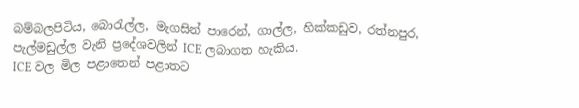බම්බලපිටිය, බොරැල්ල, මැගසින් පාරෙන්, ගාල්ල, හික්‌කඩුව, රත්නපුර, පැල්මඩුල්ල වැනි ප්‍රදේශවලින් ICE ලබාගත හැකිය.
ICE වල මිල පළාතෙන් පළාතට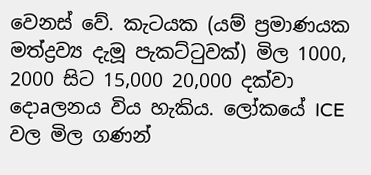වෙනස්‌ වේ. කැටයක (යම් ප්‍රමාණයක මත්ද්‍රව්‍ය දැමූ පැකට්‌ටුවක්‌) මිල 1000, 2000 සිට 15,000 20,000 දක්‌වා දොaලනය විය හැකිය. ලෝකයේ ICE වල මිල ගණන්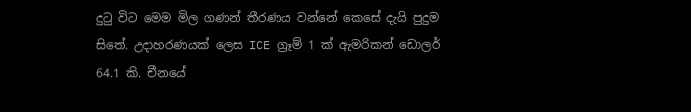දුටු විට මෙම මිල ගණන් තීරණය වන්නේ කෙසේ දැයි පුදුම සිතේ. උදාහරණයක්‌ ලෙස ICE ග්‍රෑම් 1 ක්‌ ඇමරිකන් ඩොලර් 64.1 කි. චීනයේ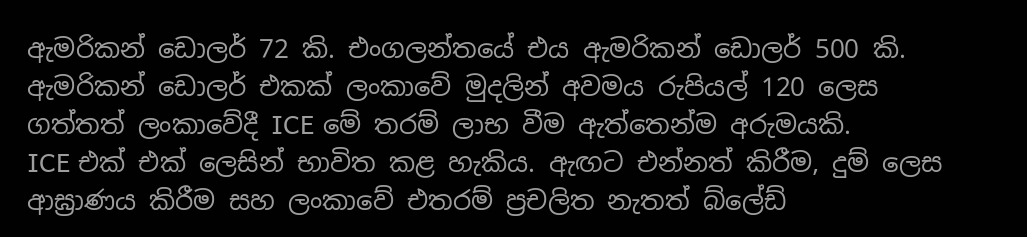ඇමරිකන් ඩොලර් 72 කි. එංගලන්තයේ එය ඇමරිකන් ඩොලර් 500 කි. ඇමරිකන් ඩොලර් එකක්‌ ලංකාවේ මුදලින් අවමය රුපියල් 120 ලෙස ගත්තත් ලංකාවේදී ICE මේ තරම් ලාභ වීම ඇත්තෙන්ම අරුමයකි.
ICE එක්‌ එක්‌ ලෙසින් භාවිත කළ හැකිය. ඇඟට එන්නත් කිරීම, දුම් ලෙස ආඝ්‍රාණය කිරීම සහ ලංකාවේ එතරම් ප්‍රචලිත නැතත් බ්ලේඩ්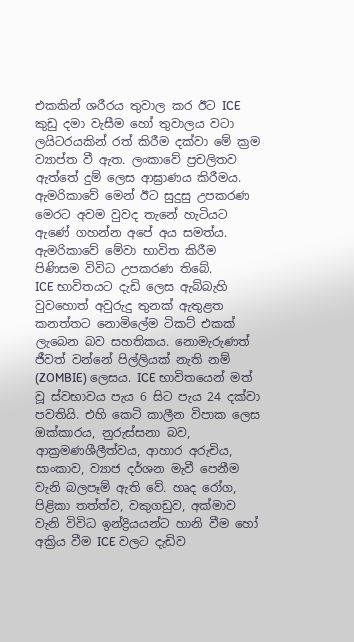එකකින් ශරීරය තුවාල කර ඊට ICE කුඩු දමා වැසීම හෝ තුවාලය වටා ලයිටරයකින් රත් කිරීම දක්‌වා මේ ක්‍රම ව්‍යාප්ත වී ඇත. ලංකාවේ ප්‍රචලිතව ඇත්තේ දුම් ලෙස ආඝ්‍රාණය කිරීමය. ඇමරිකාවේ මෙන් ඊට සුදුසු උපකරණ මෙරට අවම වුවද තැනේ හැටියට ඇණේ ගහන්න අපේ අය සමත්ය. ඇමරිකාවේ මේවා භාවිත කිරීම පිණිසම විවිධ උපකරණ තිබේ.
ICE භාවිතයට දැඩි ලෙස ඇබ්බැහි වුවහොත් අවුරුදු තුනක්‌ ඇතුළත කනත්තට නොමිලේම ටිකට්‌ එකක්‌ ලැබෙන බව සහතිකය. නොමැරුණත් ජීවත් වන්නේ පිල්ලියක්‌ නැති නම් (ZOMBIE) ලෙසය. ICE භාවිතයෙන් මත් වූ ස්‌වභාවය පැය 6 සිට පැය 24 දක්‌වා පවතියි. එහි කෙටි කාලීන විපාක ලෙස ඔක්‌කාරය, නුරුස්‌සනා බව, ආක්‍රමණශීලීත්වය, ආහාර අරුචිය, සාංකාව, ව්‍යාජ දර්ශන මැවී පෙනීම වැනි බලපෑම් ඇති වේ. හෘද රෝග, පිළිකා තත්ත්ව, වකුගඩුව, අක්‌මාව වැනි විවිධ ඉන්ද්‍රියයන්ට හානි වීම හෝ අක්‍රිය වීම ICE වලට දැඩිව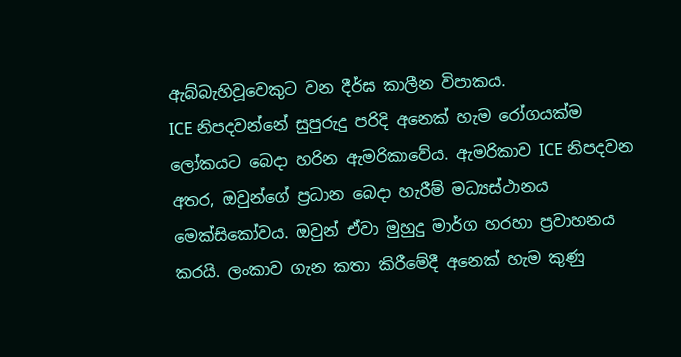ඇබ්බැහිවූවෙකුට වන දීර්ඝ කාලීන විපාකය.
ICE නිපදවන්නේ සුපුරුදු පරිදි අනෙක්‌ හැම රෝගයක්‌ම ලෝකයට බෙදා හරින ඇමරිකාවේය. ඇමරිකාව ICE නිපදවන අතර, ඔවුන්ගේ ප්‍රධාන බෙදා හැරීම් මධ්‍යස්‌ථානය මෙක්‌සිකෝවය. ඔවුන් ඒවා මුහුදු මාර්ග හරහා ප්‍රවාහනය කරයි. ලංකාව ගැන කතා කිරීමේදී අනෙක්‌ හැම කුණු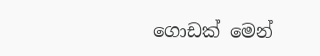ගොඩක්‌ මෙන්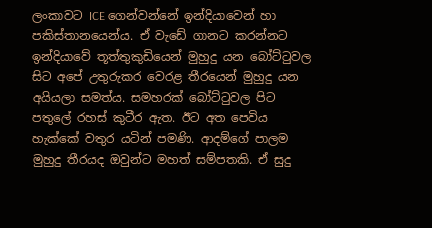ලංකාවට ICE ගෙන්වන්නේ ඉන්දියාවෙන් හා පකිස්‌තානයෙන්ය. ඒ වැඩේ ගානට කරන්නට ඉන්දියාවේ තූත්තුකුඩියෙන් මුහුදු යන බෝට්‌ටුවල සිට අපේ උතුරුකර වෙරළ තීරයෙන් මුහුදු යන අයියලා සමත්ය. සමහරක්‌ බෝට්‌ටුවල පිට පතුලේ රහස්‌ කුටීර ඇත. ඊට අත පෙවිය හැක්‌කේ වතුර යටින් පමණි. ආදම්ගේ පාලම මුහුදු තීරයද ඔවුන්ට මහත් සම්පතකි. ඒ සුදු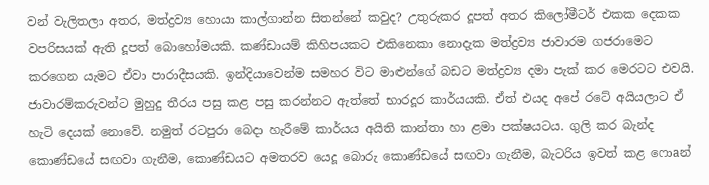වන් වැලිතලා අතර, මත්ද්‍රව්‍ය හොයා කාල්ගාන්න සිතන්නේ කවුද? උතුරුකර දූපත් අතර කිලෝමීටර් එකක දෙකක වපරිසයක්‌ ඇති දූපත් බොහෝමයකි. කණ්‌ඩායම් කිහිපයකට එකිනෙකා නොදැක මත්ද්‍රව්‍ය ජාවාරම ගජරාමෙට කරගෙන යැමට ඒවා පාරාදීසයකි. ඉන්දියාවෙන්ම සමහර විට මාළුන්ගේ බඩට මත්ද්‍රව්‍ය දමා පැක්‌ කර මෙරටට එවයි.
ජාවාරම්කරුවන්ට මුහුදු තීරය පසු කළ පසු කරන්නට ඇත්තේ භාරදූර කාර්යයකි. ඒත් එයද අපේ රටේ අයියලාට ඒ හැටි දෙයක්‌ නොවේ. නමුත් රටපුරා බෙදා හැරීමේ කාර්යය අයිති කාන්තා හා ළමා පක්‌ෂයටය. ගුලි කර බැන්ද කොණ්‌ඩයේ සඟවා ගැනීම, කොණ්‌ඩයට අමතරව යෙදූ බොරු කොණ්‌ඩයේ සඟවා ගැනීම, බැටරිය ඉවත් කළ ෆොaන්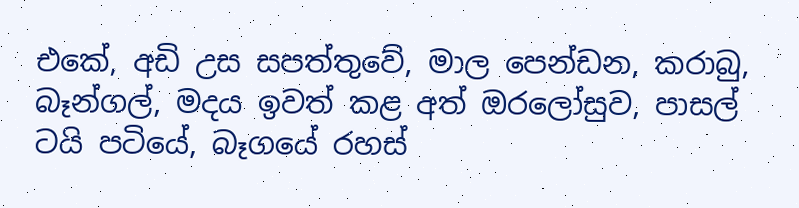එකේ, අඩි උස සපත්තුවේ, මාල පෙන්ඩන, කරාබු, බෑන්ගල්, මදය ඉවත් කළ අත් ඔරලෝසුව, පාසල් ටයි පටියේ, බෑගයේ රහස්‌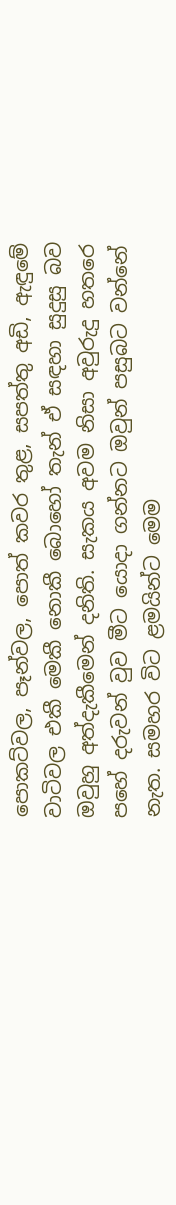පොකට්‌වල, පෑන්වල, පොත් කවර තුළ, සපත්තු අඩි, ඇඳුමේ වාටිවල එකී මෙකී නොකී බොහෝ තැන් ඒ සඳහා සුදුසු බව ඔවුහු අත්දැකීමෙන් දනිති. සැකය අවම නිසා අවුරුදු හතරෙ පහේ දරුවන් වුව මීට යොදා ගන්නට ඔවුන් පසුබට වන්නේ නැත. සමහර විට ළමයින්ට මෙම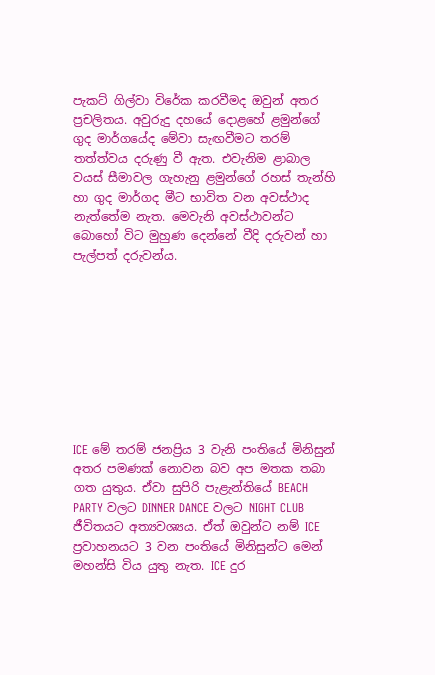පැකට්‌ ගිල්වා විරේක කරවීමද ඔවුන් අතර ප්‍රචලිතය. අවුරුදු දහයේ දොළහේ ළමුන්ගේ ගුද මාර්ගයේද මේවා සැඟවීමට තරම් තත්ත්වය දරුණු වී ඇත. එවැනිම ළාබාල වයස්‌ සීමාවල ගැහැනු ළමුන්ගේ රහස්‌ තැන්හි හා ගුද මාර්ගද මීට භාවිත වන අවස්‌ථාද නැත්තේම නැත. මෙවැනි අවස්‌ථාවන්ට බොහෝ විට මුහුණ දෙන්නේ වීදි දරුවන් හා පැල්පත් දරුවන්ය.









ICE මේ තරම් ජනප්‍රිය 3 වැනි පංතියේ මිනිසුන් අතර පමණක්‌ නොවන බව අප මතක තබා ගත යුතුය. ඒවා සුපිරි පැළැන්තියේ BEACH PARTY වලට DINNER DANCE වලට NIGHT CLUB ජීවිතයට අත්‍යවශ්‍යය. ඒත් ඔවුන්ට නම් ICE ප්‍රවාහනයට 3 වන පංතියේ මිනිසුන්ට මෙන් මහන්සි විය යුතු නැත. ICE දුර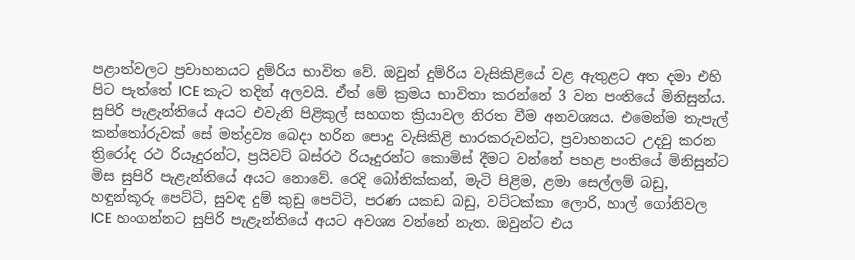පළාත්වලට ප්‍රවාහනයට දුම්රිය භාවිත වේ. ඔවුන් දුම්රිය වැසිකිළියේ වළ ඇතුළට අත දමා එහි පිට පැත්තේ ICE කැට තදින් අලවයි. ඒත් මේ ක්‍රමය භාවිතා කරන්නේ 3 වන පංතියේ මිනිසුන්ය. සුපිරි පැළැන්තියේ අයට එවැනි පිළිකුල් සහගත ක්‍රියාවල නිරත වීම අනවශ්‍යය. එමෙන්ම තැපැල් කන්තෝරුවක්‌ සේ මත්ද්‍රව්‍ය බෙදා හරින පොදු වැසිකිළි භාරකරුවන්ට, ප්‍රවාහනයට උදවු කරන ත්‍රිරෝද රථ රියෑදුරන්ට, ප්‍රයිවට්‌ බස්‌රථ රියෑදුරන්ට කොමිස්‌ දීමට වන්නේ පහළ පංතියේ මිනිසුන්ට මිස සුපිරි පැළැන්තියේ අයට නොවේ. රෙදි බෝනික්‌කන්, මැටි පිළිම, ළමා සෙල්ලම් බඩු, හඳුන්කූරු පෙට්‌ටි, සුවඳ දුම් කුඩු පෙට්‌ටි, පරණ යකඩ බඩු, වට්‌ටක්‌කා ලොරි, හාල් ගෝනිවල ICE හංගන්නට සුපිරි පැළැන්තියේ අයට අවශ්‍ය වන්නේ නැත. ඔවුන්ට එය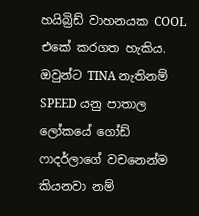හයිබ්‍රිඩ් වාහනයක COOL එකේ කරගත හැකිය. ඔවුන්ට TINA නැතිනම් SPEED යනු පාතාල ලෝකයේ ගෝඩ් ෆාදර්ලාගේ වචනෙන්ම කියනවා නම්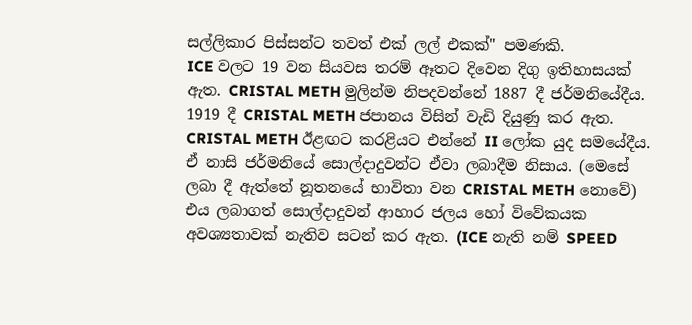සල්ලිකාර පිස්‌සන්ට තවත් එක්‌ ලල් එකක්‌" පමණකි.
ICE වලට 19 වන සියවස තරම් ඈතට දිවෙන දිගු ඉතිහාසයක්‌ ඇත. CRISTAL METH මුලින්ම නිපදවන්නේ 1887 දී ජර්මනියේදීය. 1919 දී CRISTAL METH ජපානය විසින් වැඩි දියුණු කර ඇත. CRISTAL METH ඊළඟට කරළියට එන්නේ II ලෝක යුද සමයේදීය. ඒ නාසි ජර්මනියේ සොල්දාදුවන්ට ඒවා ලබාදීම නිසාය. (මෙසේ ලබා දී ඇත්තේ නූතනයේ භාවිතා වන CRISTAL METH නොවේ) එය ලබාගත් සොල්දාදුවන් ආහාර ජලය හෝ විවේකයක අවශ්‍යතාවක්‌ නැතිව සටන් කර ඇත. (ICE නැති නම් SPEED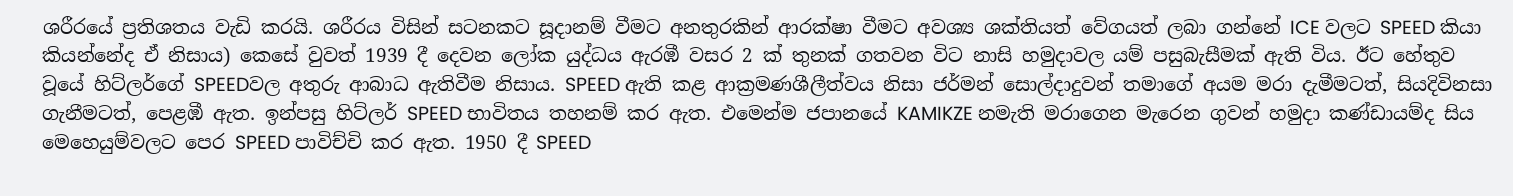ශරීරයේ ප්‍රතිශතය වැඩි කරයි. ශරීරය විසින් සටනකට සූදානම් වීමට අනතුරකින් ආරක්‌ෂා වීමට අවශ්‍ය ශක්‌තියත් වේගයත් ලබා ගන්නේ ICE වලට SPEED කියා කියන්නේද ඒ නිසාය) කෙසේ වුවත් 1939 දී දෙවන ලෝක යුද්ධය ඇරඹී වසර 2 ක්‌ තුනක්‌ ගතවන විට නාසි හමුදාවල යම් පසුබැසීමක්‌ ඇති විය. ඊට හේතුව වූයේ හිට්‌ලර්ගේ SPEEDවල අතුරු ආබාධ ඇතිවීම නිසාය. SPEED ඇති කළ ආක්‍රමණශීලීත්වය නිසා ජර්මන් සොල්දාදුවන් තමාගේ අයම මරා දැමීමටත්, සියදිවිනසා ගැනීමටත්, පෙළඹී ඇත. ඉන්පසු හිට්‌ලර් SPEED භාවිතය තහනම් කර ඇත. එමෙන්ම ජපානයේ KAMIKZE නමැති මරාගෙන මැරෙන ගුවන් හමුදා කණ්‌ඩායම්ද සිය මෙහෙයුම්වලට පෙර SPEED පාවිච්චි කර ඇත. 1950 දී SPEED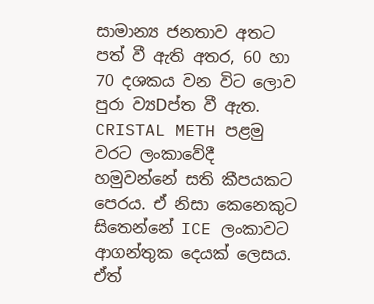සාමාන්‍ය ජනතාව අතට පත් වී ඇති අතර, 60 හා 70 දශකය වන විට ලොව පුරා ව්‍යDප්ත වී ඇත.
CRISTAL METH පළමු වරට ලංකාවේදී හමුවන්නේ සති කීපයකට පෙරය. ඒ නිසා කෙනෙකුට සිතෙන්නේ ICE ලංකාවට ආගන්තුක දෙයක්‌ ලෙසය. ඒත්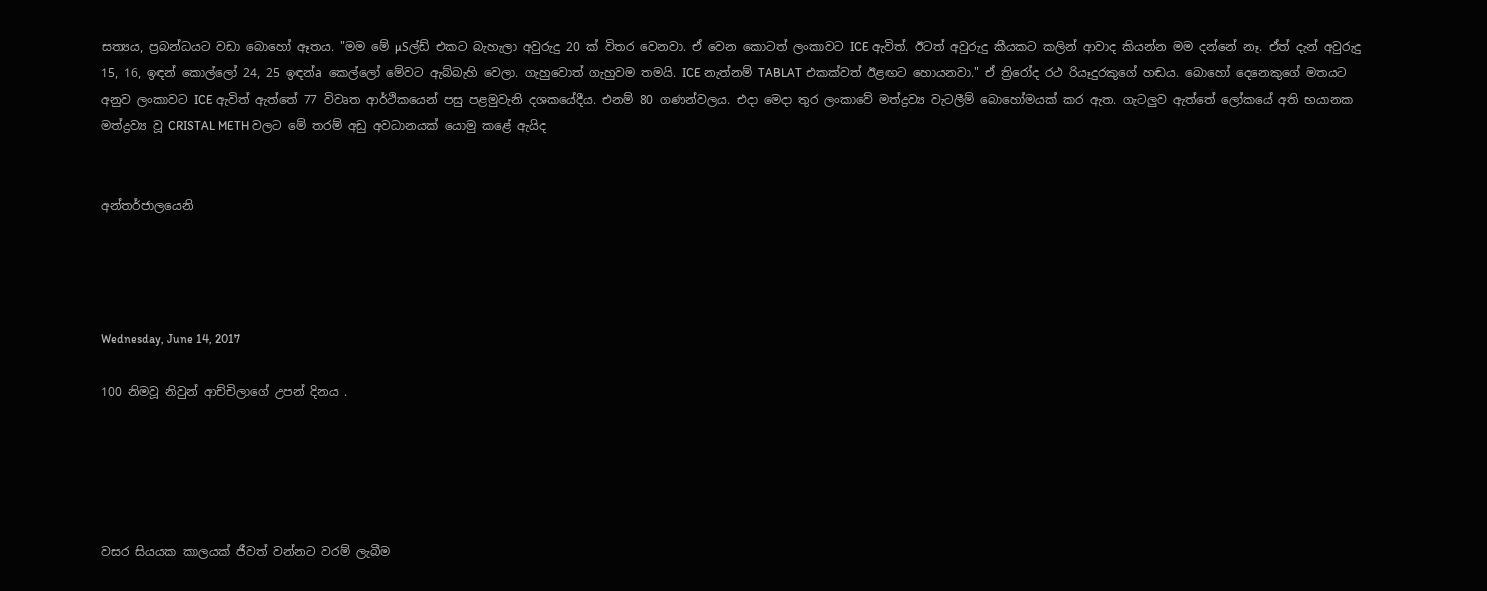සත්‍යය, ප්‍රබන්ධයට වඩා බොහෝ ඈතය. "මම මේ µSල්ඩ් එකට බැහැලා අවුරුදු 20 ක්‌ විතර වෙනවා. ඒ වෙන කොටත් ලංකාවට ICE ඇවිත්. ඊටත් අවුරුදු කීයකට කලින් ආවාද කියන්න මම දන්නේ නෑ. ඒත් දැන් අවුරුදු 15, 16, ඉඳන් කොල්ලෝ 24, 25 ඉඳන්a කෙල්ලෝ මේවට ඇබ්බැහි වෙලා. ගැහුවොත් ගැහුවම තමයි. ICE නැත්නම් TABLAT එකක්‌වත් ඊළඟට හොයනවා." ඒ ත්‍රිරෝද රථ රියෑදුරකුගේ හඬය. බොහෝ දෙනෙකුගේ මතයට අනුව ලංකාවට ICE ඇවිත් ඇත්තේ 77 විවෘත ආර්ථිකයෙන් පසු පළමුවැනි දශකයේදීය. එනම් 80 ගණන්වලය. එදා මෙදා තුර ලංකාවේ මත්ද්‍රව්‍ය වැටලීම් බොහෝමයක්‌ කර ඇත. ගැටලුව ඇත්තේ ලෝකයේ අති භයානක මත්ද්‍රව්‍ය වූ CRISTAL METH වලට මේ තරම් අඩු අවධානයක්‌ යොමු කළේ ඇයිද


අන්තර්ජාලයෙනි




Wednesday, June 14, 2017

100 නිමවූ නිවුන් ආච්චිලාගේ උපන් දිනය .





වසර සියයක කාලයක් ජීවත් වන්නට වරම් ලැබීම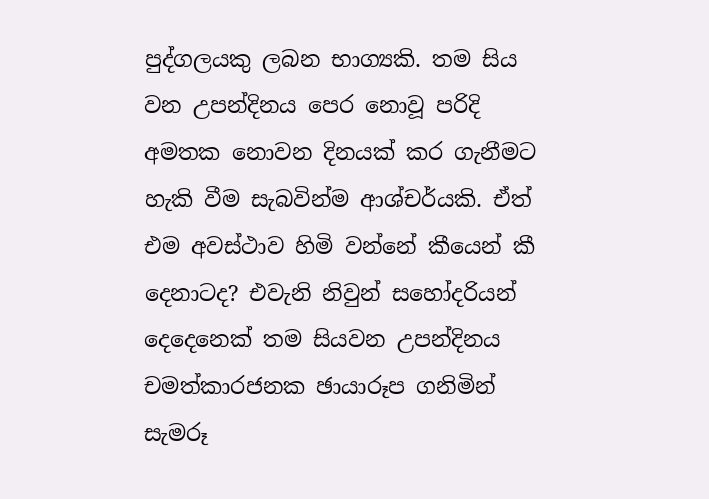පුද්ගලයකු ලබන භාග්‍යකි. තම සිය වන උපන්දිනය පෙර නොවූ පරිදි අමතක නොවන දිනයක් කර ගැනීමට හැකි වීම සැබවින්ම ආශ්චර්යකි. ඒත් එම අවස්ථාව හිමි වන්නේ කීයෙන් කී දෙනාටද? එවැනි නිවුන් සහෝදරියන් දෙදෙනෙක් තම සියවන උපන්දිනය චමත්කාරජනක ඡායාරූප ගනිමින් සැමරූ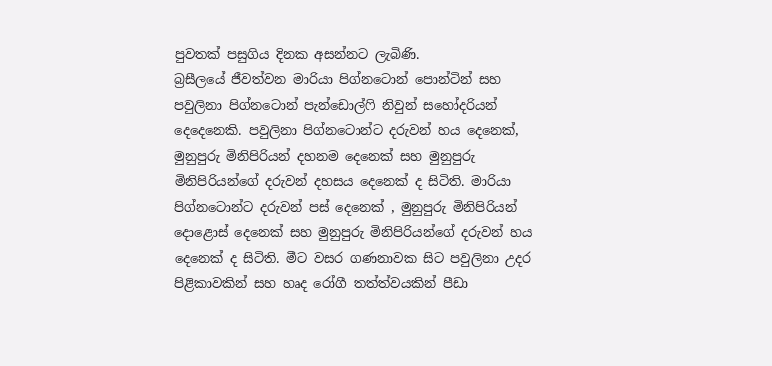පුවතක් පසුගිය දිනක අසන්නට ලැබිණි.
බ්‍රසීලයේ ජීවත්වන මාරියා පිග්නටොන් පොන්ටින් සහ පවුලිනා පිග්නටොන් පැන්ඩොල්ෆි නිවුන් සහෝදරියන් දෙදෙනෙකි. පවුලිනා පිග්නටොන්ට දරුවන් හය දෙනෙක්, මුනුපුරු මිනිපිරියන් දහනම දෙනෙක් සහ මුනුපුරු මිනිපිරියන්ගේ දරුවන් දහසය දෙනෙක් ද සිටිති. මාරියා පිග්නටොන්ට දරුවන් පස් දෙනෙක් , මුනුපුරු මිනිපිරියන් දොළොස් දෙනෙක් සහ මුනුපුරු මිනිපිරියන්ගේ දරුවන් හය දෙනෙක් ද සිටිති. මීට වසර ගණනාවක සිට පවුලිනා උදර පිළිකාවකින් සහ හෘද රෝගී තත්ත්වයකින් පීඩා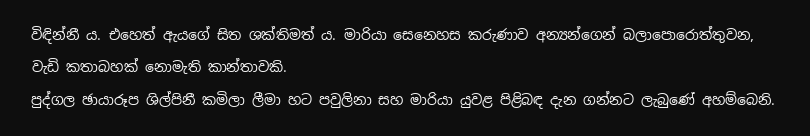විඳින්නී ය. එහෙත් ඇයගේ සිත ශක්තිමත් ය. මාරියා සෙනෙහස කරුණාව අන්‍යන්ගෙන් බලාපොරොත්තුවන, වැඩි කතාබහක් නොමැති කාන්තාවකි.
පුද්ගල ඡායාරූප ශිල්පිනී කමිලා ලීමා හට පවුලිනා සහ මාරියා යුවළ පිළිබඳ දැන ගන්නට ලැබුණේ අහම්බෙනි.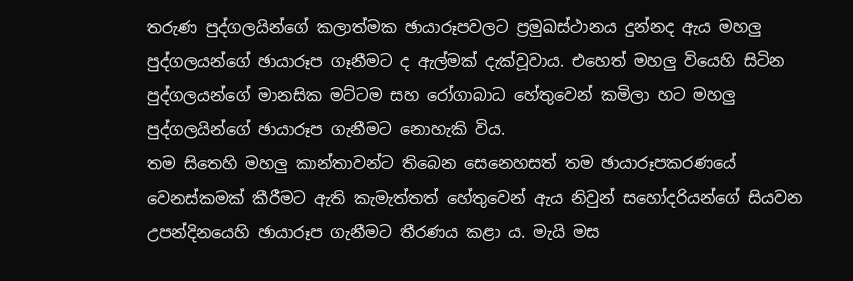තරුණ පුද්ගලයින්ගේ කලාත්මක ඡායාරූපවලට ප්‍රමුඛස්ථානය දුන්නද ඇය මහලු පුද්ගලයන්ගේ ඡායාරූප ගෑනීමට ද ඇල්මක් දැක්වූවාය. එහෙත් මහලු වියෙහි සිටින පුද්ගලයන්ගේ මානසික මට්ටම සහ රෝගාබාධ හේතුවෙන් කමිලා හට මහලු පුද්ගලයින්ගේ ඡායාරූප ගැනීමට නොහැකි විය.
තම සිතෙහි මහලු කාන්තාවන්ට තිබෙන සෙනෙහසත් තම ඡායාරූපකරණයේ වෙනස්කමක් කීරීමට ඇති කැමැත්තත් හේතුවෙන් ඇය නිවුන් සහෝදරියන්ගේ සියවන උපන්දිනයෙහි ඡායාරූප ගැනීමට තීරණය කළා ය. මැයි මස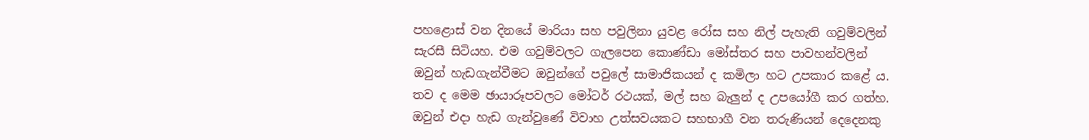පහළොස් වන දිනයේ මාරියා සහ පවුලිනා යුවළ රෝස සහ නිල් පැහැති ගවුම්වලින් සැරසී සිටියහ. එම ගවුම්වලට ගැලපෙන කොණ්ඩා මෝස්තර සහ පාවහන්වලින් ඔවුන් හැඩගැන්වීමට ඔවුන්ගේ පවුලේ සාමාජිකයන් ද කමිලා හට උපකාර කළේ ය. තව ද මෙම ඡායාරූපවලට මෝටර් රථයක්, මල් සහ බැලුන් ද උපයෝගී කර ගත්හ. ඔවුන් එදා හැඩ ගැන්වුණේ විවාහ උත්සවයකට සහභාගී වන තරුණියන් දෙදෙනකු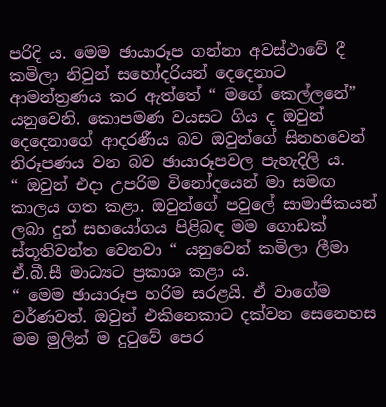පරිදි ය. මෙම ඡායාරූප ගන්නා අවස්ථාවේ දී කමිලා නිවුන් සහෝදරියන් දෙදෙනාට ආමන්ත්‍රණය කර ඇත්තේ “ මගේ කෙල්ලනේ” යනු‍වෙනි. කොපමණ වයසට ගිය ද ඔවුන් දෙදෙනාගේ ආදරණීය බව ඔවුන්ගේ සිනහවෙන් නිරූපණය වන බව ඡායාරූපවල පැහැදිලි ය.
“ ඔවුන් එදා උපරිම විනෝද‍යෙන් මා සමඟ කාලය ගත කළා. ඔවුන්ගේ පවුලේ සාමාජිකයන් ලබා දුන් සහයෝගය පිළිබඳ මම ගොඩක් ස්තූතිවන්ත වෙනවා “ යනුවෙන් කමිලා ලීමා ඒ.බී.සී මාධ්‍යට ප්‍රකාශ කළා ය.
“ මෙම ඡායාරූප හරිම සරළයි. ඒ වාගේම වර්ණවත්. ඔවුන් එකිනෙකාට දක්වන සෙනෙහස මම මුලින් ම දුටුවේ පෙර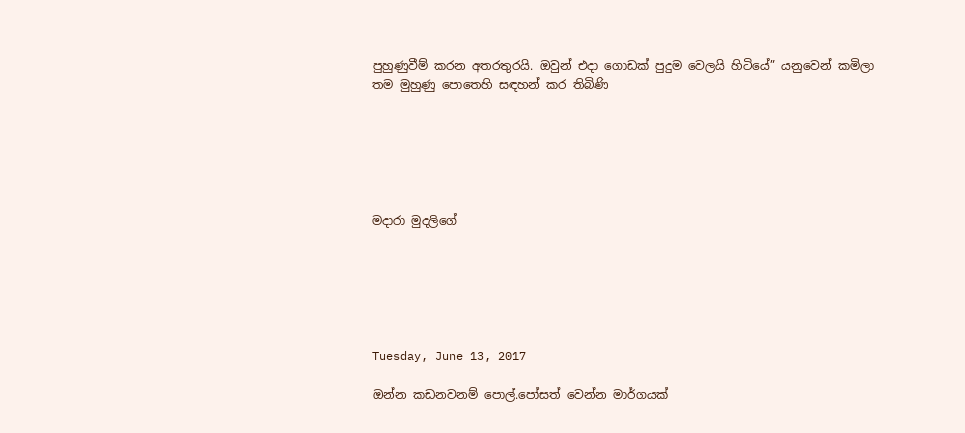පුහුණුවීම් කරන අතරතුරයි. ඔවුන් එදා ගොඩක් පුදුම වෙලයි හිටියේ” යනුවෙන් කමිලා තම මුහුණු පොතෙහි සඳහන් කර තිබිණි






මදාරා මුදලිගේ






Tuesday, June 13, 2017

ඔන්න කඩනවනම් පොල්.පෝසත් වෙන්න මාර්ගයක්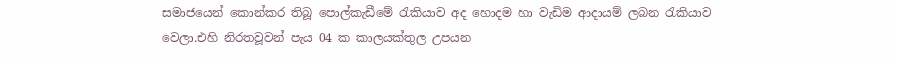සමාජයෙන් කොන්කර තිබූ පොල්කැඩීමේ රැකියාව අද හොදම හා වැඩිම ආදායම් ලබන රැකියාව වෙලා.එහි නිරතවූවන් පැය 04 ක කාලයක්තුල උපයන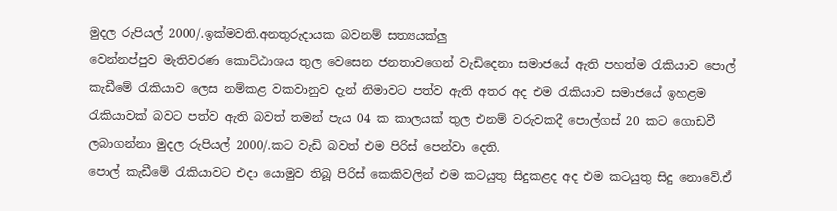මුදල රුපියල් 2000/.ඉක්මවති.අනතුරුදායක බවනම් සත්‍යයක්ලු
වෙන්නප්පුව මැතිවරණ කොට්ඨාශය තුල වෙසෙන ජනතාවගෙන් වැඩිදෙනා සමාජයේ ඇති පහත්ම රැකියාව පොල් කැඩීමේ රැකියාව ලෙස නම්කළ වකවානුව දැන් නිමාවට පත්ව ඇති අතර අද එම රැකියාව සමාජයේ ඉහළම රැකියාවක් බවට පත්ව ඇති බවත් තමන් පැය 04 ක කාලයක් තුල එනම් වරුවකදී පොල්ගස් 20 කට ගොඩවී ලබාගන්නා මුදල රුපියල් 2000/.කට වැඩි බවත් එම පිරිස් පෙන්වා දෙති.
පොල් කැඩීමේ රැකියාවට එදා යොමුව තිබූ පිරිස් කෙකිවලින් එම කටයුතු සිදුකළද අද එම කටයුතු සිදු නොවේ.ඒ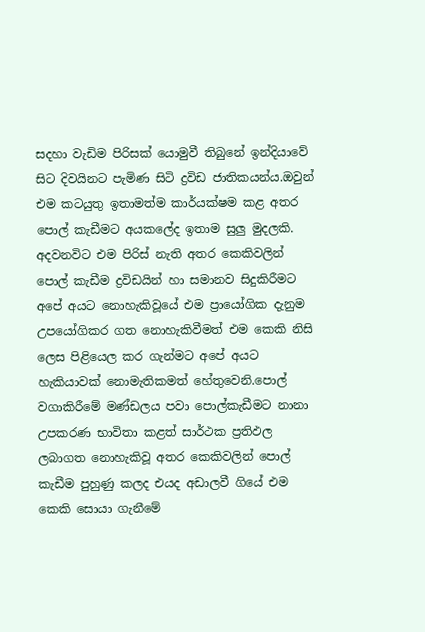සදහා වැඩිම පිරිසක් යොමුවී තිබුනේ ඉන්දියාවේ සිට දිවයිනට පැමිණ සිටි ද්‍රවිඩ ජාතිකයන්ය.ඔවුන් එම කටයුතු ඉතාමත්ම කාර්යක්ෂම කළ අතර පොල් කැඩීමට අයකලේද ඉතාම සුලු මුදලකි.
අදවනවිට එම පිරිස් නැති අතර කෙකිවලින් පොල් කැඩීම ද්‍රවිඩයින් හා සමානව සිදුකිරීමට අපේ අයට නොහැකිවූයේ එම ප්‍රායෝගික දැනුම උපයෝගිකර ගත නොහැකිවීමත් එම කෙකි නිසි ලෙස පිළියෙල කර ගැන්මට අපේ අයට හැකියාවක් නොමැතිකමත් හේතුවෙනි.පොල් වගාකිරීමේ මණ්ඩලය පවා පොල්කැඩීමට නානා උපකරණ භාවිතා කළත් සාර්ථක ප්‍රතිඵල ලබාගත නොහැකිවූ අතර කෙකිවලින් පොල් කැඩීම පුහුණු කලද එයද අඩාලවී ගියේ එම කෙකි සොයා ගැනීමේ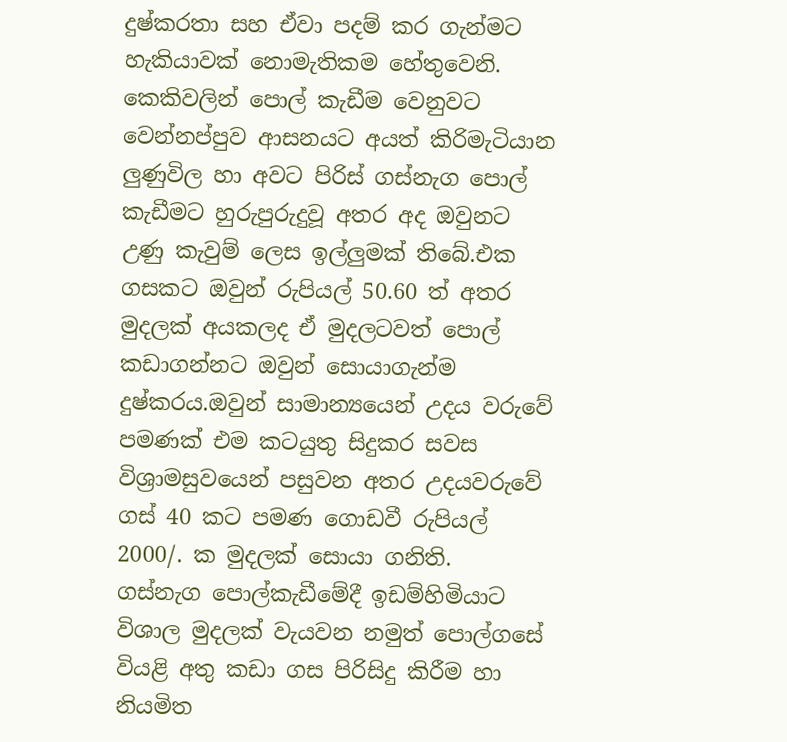දුෂ්කරතා සහ ඒවා පදම් කර ගැන්මට හැකියාවක් නොමැතිකම හේතුවෙනි.
කෙකිවලින් පොල් කැඩීම වෙනුවට වෙන්නප්පුව ආසනයට අයත් කිරිමැටියාන ලුණුවිල හා අවට පිරිස් ගස්නැග පොල් කැඩීමට හුරුපුරුදුවූ අතර අද ඔවුනට උණු කැවුම් ලෙස ඉල්ලුමක් තිබේ.එක ගසකට ඔවුන් රුපියල් 50.60 ත් අතර මුදලක් අයකලද ඒ මුදලටවත් පොල් කඩාගන්නට ඔවුන් සොයාගැන්ම දුෂ්කරය.ඔවුන් සාමාන්‍යයෙන් උදය වරුවේ පමණක් එම කටයුතු සිදුකර සවස විශ්‍රාමසුවයෙන් පසුවන අතර උදයවරුවේ ගස් 40 කට පමණ ගොඩවී රුපියල් 2000/. ක මුදලක් සොයා ගනිති.
ගස්නැග පොල්කැඩීමේදී ඉඩම්හිමියාට විශාල මුදලක් වැයවන නමුත් පොල්ගසේ වියළි අතු කඩා ගස පිරිසිදු කිරීම හා නියමිත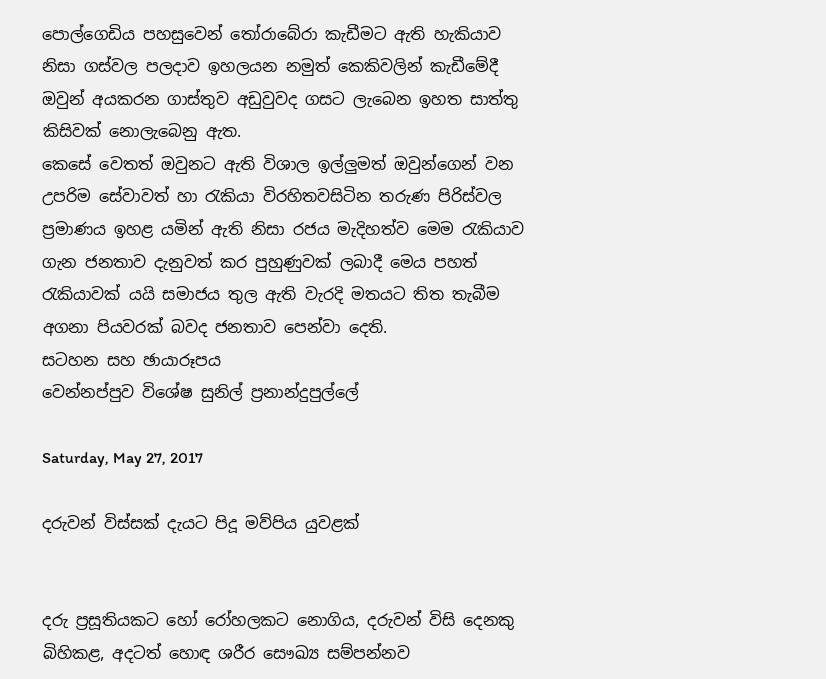පොල්ගෙඩිය පහසුවෙන් තෝරාබේරා කැඩීමට ඇති හැකියාව නිසා ගස්වල පලදාව ඉහලයන නමුත් කෙකිවලින් කැඩීමේදී ඔවුන් අයකරන ගාස්තුව අඩුවුවද ගසට ලැබෙන ඉහත සාත්තු කිසිවක් නොලැබෙනු ඇත.
කෙසේ වෙතත් ඔවුනට ඇති විශාල ඉල්ලුමත් ඔවුන්ගෙන් වන උපරිම සේවාවත් හා රැකියා විරහිතවසිටින තරුණ පිරිස්වල ප්‍රමාණය ඉහළ යමින් ඇති නිසා රජය මැදිහත්ව මෙම රැකියාව ගැන ජනතාව දැනුවත් කර පුහුණුවක් ලබාදී මෙය පහත් රැකියාවක් යයි සමාජය තුල ඇති වැරදි මතයට තිත තැබීම අගනා පියවරක් බවද ජනතාව පෙන්වා දෙති.
සටහන සහ ඡායාරූපය
වෙන්නප්පුව විශේෂ සුනිල් ප්‍රනාන්දුපුල්ලේ

Saturday, May 27, 2017

දරුවන් විස්සක් දැයට පිදූ මව්පිය යුවළක්


දරු ප්‍රසූතියකට හෝ රෝහලකට නොගිය, දරුවන් විසි දෙනකු බිහිකළ, අදටත් හොඳ ශරීර සෞඛ්‍ය සම්පන්නව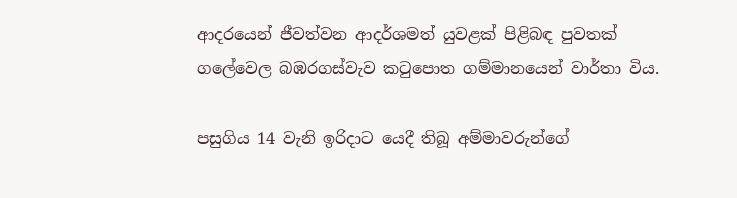ආදරයෙන් ජීවත්වන ආදර්ශමත් යුවළක් පිළිබඳ පුවතක් ගලේවෙල බඹරගස්වැව කටුපොත ගම්මානයෙන් වාර්තා විය.

පසුගිය 14 වැනි ඉරිදාට යෙදී තිබූ අම්මාවරුන්ගේ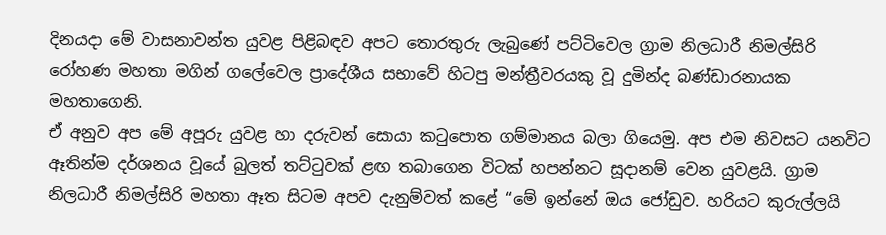දිනයදා මේ වාසනාවන්ත යුවළ පිළිබඳව අපට තොරතුරු ලැබුණේ පට්ටිවෙල ග්‍රාම නිලධාරී නිමල්සිරි රෝහණ මහතා මගින් ගලේවෙල ප්‍රාදේශීය සභාවේ හිටපු මන්ත්‍රීවරයකු වූ දුමින්ද බණ්ඩාරනායක මහතාගෙනි.
ඒ අනුව අප මේ අපූරු යුවළ හා දරුවන් සොයා කටුපොත ගම්මානය බලා ගියෙමු. අප එම නිවසට යනවිට ඈතින්ම දර්ශනය වූයේ බුලත් තට්ටුවක් ළඟ තබාගෙන විටක් හපන්නට සූදානම් වෙන යුවළයි. ග්‍රාම නිලධාරී නිමල්සිරි මහතා ඈත සිටම අපව දැනුම්වත් කළේ “මේ ඉන්නේ ඔය ජෝඩුව. හරියට කුරුල්ලයි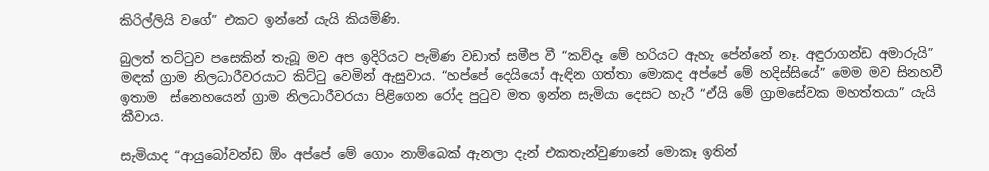කිරිල්ලියි වගේ” එකට ඉන්නේ යැයි කියමිණි.

බුලත් තට්ටුව පසෙකින් තැබූ මව අප ඉදිරියට පැමිණ වඩාත් සමීප වී “කව්දෑ මේ හරියට ඇහැ පේන්නේ නෑ. අඳුරාගන්ඩ අමාරුයි” මඳක් ග්‍රාම නිලධාරීවරයාට කිට්ටු වෙමින් ඇසුවාය. “හප්පේ දෙයියෝ ඇඳින ගත්තා මොකද අප්පේ මේ හදිස්සියේ” මෙම මව සිනහවී ඉතාම  ස්නෙහයෙන් ග්‍රාම නිලධාරීවරයා පිළිගෙන රෝද පුටුව මත ඉන්න සැමියා දෙසට හැරී “ඒයි මේ ග්‍රාමසේවක මහත්තයා” යැයි කීවාය.

සැමියාද “ආයුබෝවන්ඩ ඕං අප්පේ මේ ගොං නාම්බෙක් ඇනලා දැන් එකතැන්වුණානේ මොකෑ ඉතින්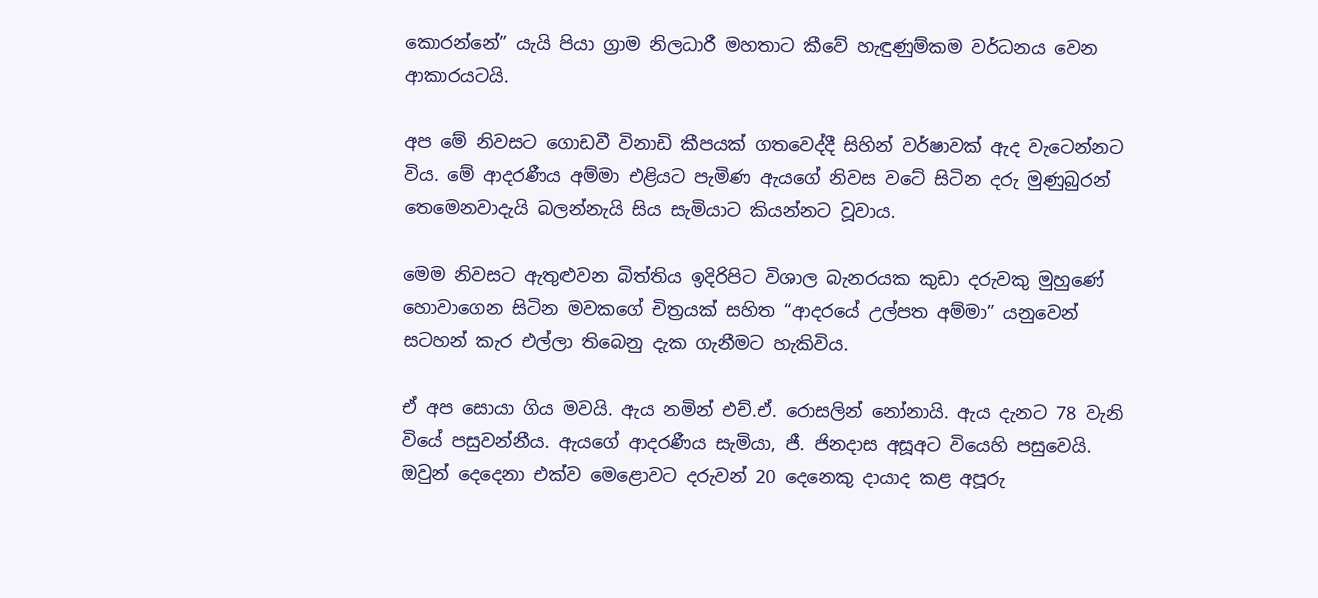කොරන්නේ” යැයි පියා ග්‍රාම නිලධාරී මහතාට කීවේ හැඳුණුම්කම වර්ධනය වෙන ආකාරයටයි.

අප මේ නිවසට ගොඩවී විනාඩි කීපයක් ගතවෙද්දී සිහින් වර්ෂාවක් ඇද වැටෙන්නට විය. මේ ආදරණීය අම්මා එළියට පැමිණ ඇයගේ නිවස වටේ සිටින දරු මුණුබුරන් තෙමෙනවාදැයි බලන්නැයි සිය සැමියාට කියන්නට වූවාය.

මෙම නිවසට ඇතුළුවන බිත්තිය ඉදිරිපිට විශාල බැනරයක කුඩා දරුවකු මුහුණේ හොවාගෙන සිටින මවකගේ චිත්‍රයක් සහිත “ආදරයේ උල්පත අම්මා” යනුවෙන් සටහන් කැර එල්ලා තිබෙනු දැක ගැනීමට හැකිවිය.

ඒ අප සොයා ගිය මවයි. ඇය නමින් එච්.ඒ. රොසලින් නෝනායි. ඇය දැනට 78 වැනි වියේ පසුවන්නීය. ඇයගේ ආදරණීය සැමියා, ජී. ජිනදාස අසූඅට වියෙහි පසුවෙයි. ඔවුන් දෙදෙනා එක්ව මෙළොවට දරුවන් 20 දෙනෙකු දායාද කළ අපූරු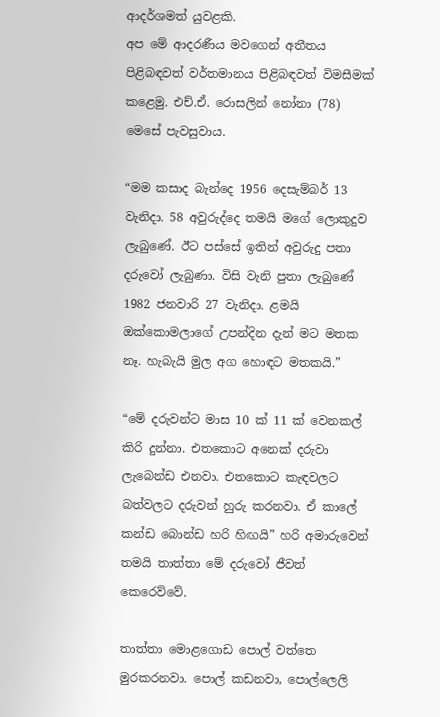ආදර්ශමත් යුවළකි.
අප මේ ආදරණීය මවගෙන් අතීතය පිළිබඳවත් වර්තමානය පිළිබඳවත් විමසීමක් කළෙමු. එච්.ඒ. රොසලින් නෝනා (78) මෙසේ පැවසුවාය.

“මම කසාද බැන්දෙ 1956 දෙසැම්බර් 13 වැනිදා. 58 අවුරුද්දෙ තමයි මගේ ලොකුදුව ලැබුණේ. ඊට පස්සේ ඉතින් අවුරුදු පතා දරුවෝ ලැබුණා. විසි වැනි පුතා ලැබුණේ 1982 ජනවාරි 27 වැනිදා. ළමයි ඔක්කොමලාගේ උපන්දින දැන් මට මතක නෑ. හැබැයි මුල අග හොඳට මතකයි.”

“මේ දරුවන්ට මාස 10 ක් 11 ක් වෙනකල් කිරි දුන්නා. එතකොට අනෙක් දරුවා ලැබෙන්ඩ එනවා. එතකොට කැඳවලට බත්වලට දරුවන් හුරු කරනවා. ඒ කාලේ කන්ඩ බොන්ඩ හරි හිඟයි” හරි අමාරුවෙන් තමයි තාත්තා මේ දරුවෝ ජීවත් කෙරෙව්වේ.

තාත්තා මොළගොඩ පොල් වත්තෙ මුරකරනවා. පොල් කඩනවා, පොල්ලෙලි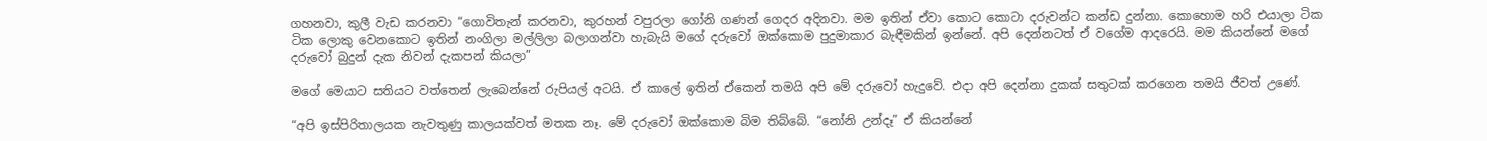ගහනවා, කුලී වැඩ කරනවා “ගොවිතැන් කරනවා, කුරහන් වපුරලා ගෝනි ගණන් ගෙදර අදිනවා. මම ඉතින් ඒවා කොට කොටා දරුවන්ට කන්ඩ දුන්නා. කොහොම හරි එයාලා ටික ටික ලොකු වෙනකොට ඉතින් නංගිලා මල්ලිලා බලාගන්වා හැබැයි මගේ දරුවෝ ඔක්කොම පුදුමාකාර බැඳීමකින් ඉන්නේ. අපි දෙන්නටත් ඒ වගේම ආදරෙයි. මම කියන්නේ මගේ දරුවෝ බුදුන් දැක නිවන් දැකපන් කියලා”

මගේ මෙයාට සතියට වත්තෙන් ලැබෙන්නේ රුපියල් අටයි. ඒ කාලේ ඉතින් ඒකෙන් තමයි අපි මේ දරුවෝ හැදුවේ. එදා අපි දෙන්නා දුකක් සතුටක් කරගෙන තමයි ජීවත් උණේ.

“අපි ඉස්පිරිතාලයක නැවතුණු කාලයක්වත් මතක නෑ. මේ දරුවෝ ඔක්කොම බිම තිබ්බේ. “නෝනි උන්දෑ” ඒ කියන්නේ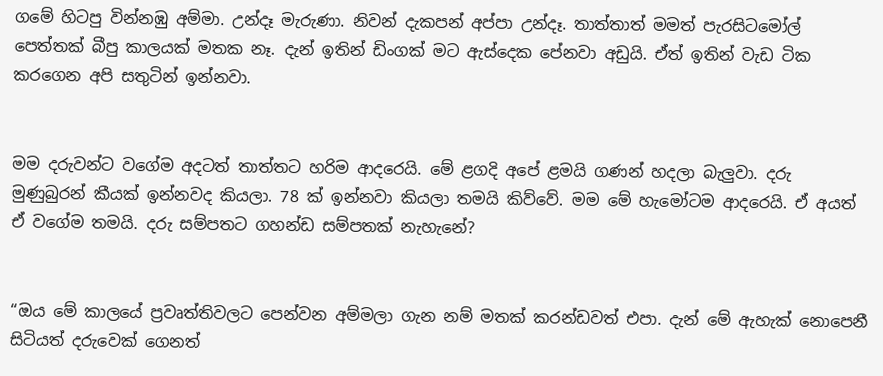ගමේ හිටපු වින්නඹු අම්මා. උන්දෑ මැරුණා. නිවන් දැකපන් අප්පා උන්දෑ. තාත්තාත් මමත් පැරසිටමෝල් පෙත්තක් බීපු කාලයක් මතක නෑ. දැන් ඉතින් ඩිංගක් මට ඇස්දෙක පේනවා අඩුයි. ඒත් ඉතින් වැඩ ටික කරගෙන අපි සතුටින් ඉන්නවා.


මම දරුවන්ට වගේම අදටත් තාත්තට හරිම ආදරෙයි. මේ ළගදි අපේ ළමයි ගණන් හදලා බැලුවා. දරු මුණුබුරන් කීයක් ඉන්නවද කියලා. 78 ක් ඉන්නවා කියලා තමයි කිව්වේ. මම මේ හැමෝටම ආදරෙයි. ඒ අයත් ඒ වගේම තමයි. දරු සම්පතට ගහන්ඩ සම්පතක් නැහැනේ?


“ඔය මේ කාලයේ ප්‍රවෘත්තිවලට පෙන්වන අම්මලා ගැන නම් මතක් කරන්ඩවත් එපා. දැන් මේ ඇහැක් නොපෙනී සිටියත් දරුවෙක් ගෙනත්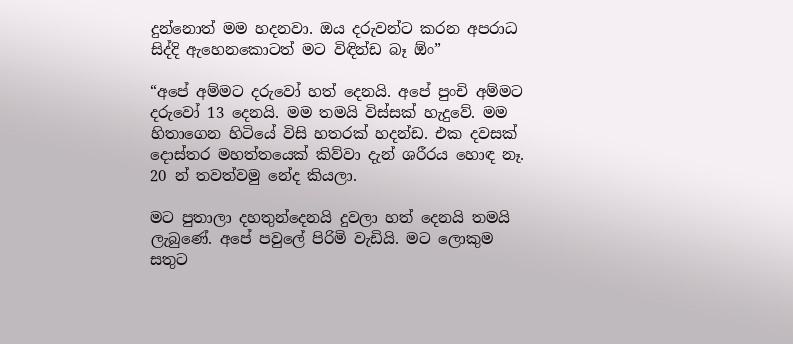දුන්නොත් මම හදනවා. ඔය දරුවන්ට කරන අපරාධ සිද්දි ඇහෙනකොටත් මට විඳින්ඩ බෑ ඕං”

“අපේ අම්මට දරුවෝ හත් දෙනයි. අපේ පුංචි අම්මට දරුවෝ 13 දෙනයි. මම තමයි විස්සක් හැදුවේ. මම හිතාගෙන හිටියේ විසි හතරක් හදන්ඩ. එක දවසක් දොස්තර මහත්තයෙක් කිව්වා දැන් ශරීරය හොඳ නෑ. 20 න් තවත්වමු නේද කියලා.

මට පුතාලා දහතුන්දෙනයි දුවලා හත් දෙනයි තමයි ලැබුණේ. අපේ පවුලේ පිරිමි වැඩියි. මට ලොකුම සතුට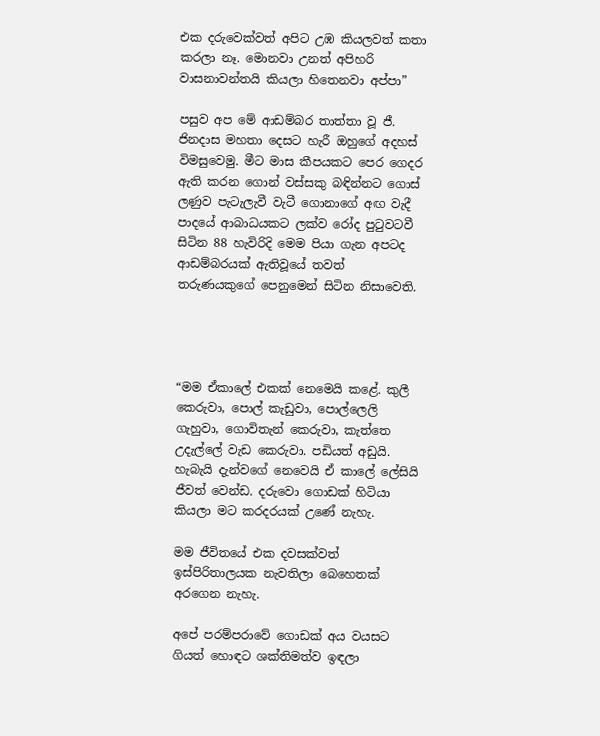එක දරුවෙක්වත් අපිට උඹ කියලවත් කතා කරලා නෑ. මොනවා උනත් අපිහරි වාසනාවන්තයි කියලා හිතෙනවා අප්පා”

පසුව අප මේ ආඩම්බර තාත්තා වූ ජී. ජිනදාස මහතා දෙසට හැරී ඔහුගේ අදහස් විමසුවෙමු. මීට මාස කීපයකට පෙර ගෙදර ඇති කරන ගොන් වස්සකු බඳින්නට ගොස් ලණුව පැටැලැවී වැටී ගොනාගේ අඟ වැදී පාදයේ ආබාධයකට ලක්ව රෝද පුටුවටවී සිටින 88 හැවිරිදි මෙම පියා ගැන අපටද ආඩම්බරයක් ඇතිවූයේ තවත් තරුණයකුගේ පෙනුමෙන් සිටින නිසාවෙති.




“මම ඒකාලේ එකක් නෙමෙයි කළේ. කුලී කෙරුවා, පොල් කැඩුවා, පොල්ලෙලි ගැහුවා, ගොවිතැන් කෙරුවා, කැත්තෙ උදැල්ලේ වැඩ කෙරුවා. පඩියත් අඩුයි. හැබැයි දැන්වගේ නෙවෙයි ඒ කාලේ ලේසියි ජීවත් වෙන්ඩ. දරුවො ගොඩක් හිටියා කියලා මට කරදරයක් උණේ නැහැ.

මම ජීවිතයේ එක දවසක්වත් ඉස්පිරිතාලයක නැවතිලා බෙහෙතක් අරගෙන නැහැ.

අපේ පරම්පරාවේ ගොඩක් අය වයසට ගියත් හොඳට ශක්තිමත්ව ඉඳලා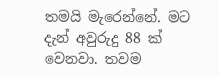තමයි මැරෙන්නේ. මට දැන් අවුරුදු 88 ක් වෙනවා. තවම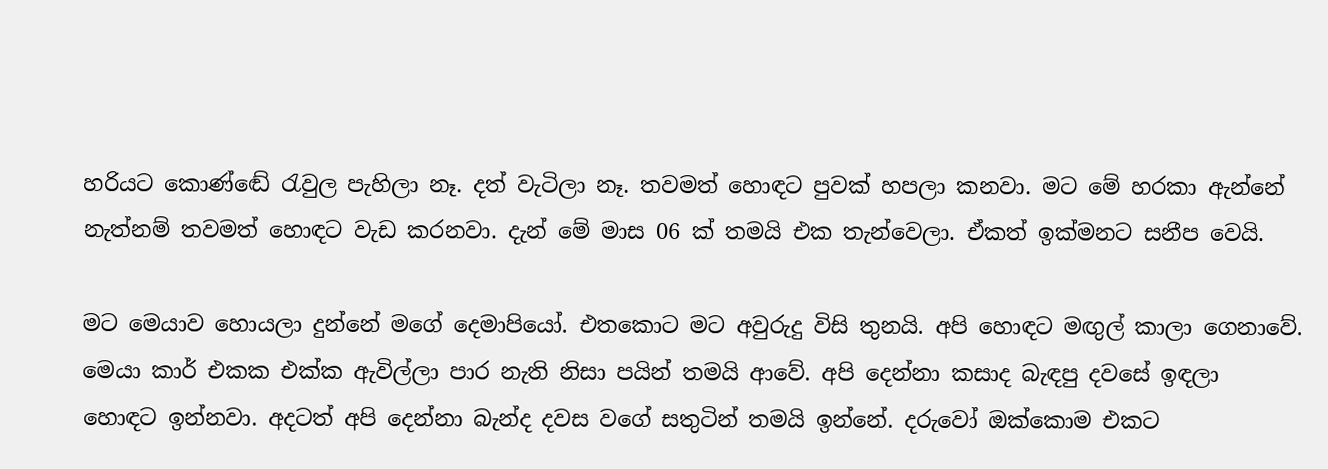හරියට කොණ්ඬේ රැවුල පැහිලා නෑ. දත් වැටිලා නෑ. තවමත් හොඳට පුවක් හපලා කනවා. මට මේ හරකා ඇන්නේ නැත්නම් තවමත් හොඳට වැඩ කරනවා. දැන් මේ මාස 06 ක් තමයි එක තැන්වෙලා. ඒකත් ඉක්මනට සනීප වෙයි.

මට මෙයාව හොයලා දුන්නේ මගේ දෙමාපියෝ. එතකොට මට අවුරුදු විසි තුනයි. අපි හොඳට මඟුල් කාලා ගෙනාවේ. මෙයා කාර් එකක එක්ක ඇවිල්ලා පාර නැති නිසා පයින් තමයි ආවේ. අපි දෙන්නා කසාද බැඳපු දවසේ ඉඳලා හොඳට ඉන්නවා. අදටත් අපි දෙන්නා බැන්ද දවස වගේ සතුටින් තමයි ඉන්නේ. දරුවෝ ඔක්කොම එකට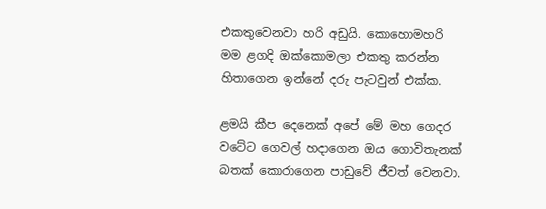එකතුවෙනවා හරි අඩුයි. කොහොමහරි මම ළගදි ඔක්කොමලා එකතු කරන්න හිතාගෙන ඉන්නේ දරු පැටවුන් එක්ක.

ළමයි කීප දෙනෙක් අපේ මේ මහ ගෙදර වටේට ගෙවල් හදාගෙන ඔය ගොවිතැනක් බතක් කොරාගෙන පාඩුවේ ජීවත් වෙනවා.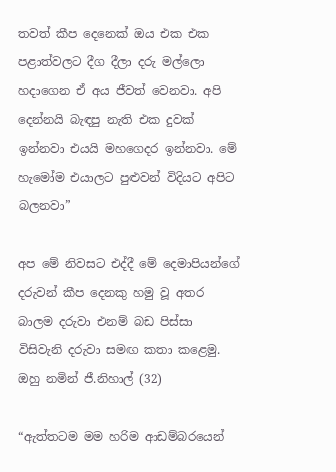තවත් කීප දෙනෙක් ඔය එක එක පළාත්වලට දීග දීලා දරු මල්ලො හදාගෙන ඒ අය ජීවත් වෙනවා. අපි දෙන්නයි බැඳපු නැති එක දුවක් ඉන්නවා එයයි මහගෙදර ඉන්නවා. මේ හැමෝම එයාලට පුළුවන් විදියට අපිට බලනවා”

අප මේ නිවසට එද්දී මේ දෙමාපියන්ගේ දරුවන් කීප දෙනකු හමු වූ අතර බාලම දරුවා එනම් බඩ පිස්සා විසිවැනි දරුවා සමඟ කතා කළෙමු. ඔහු නමින් ජී.නිහාල් (32)

“ඇත්තටම මම හරිම ආඩම්බරයෙන්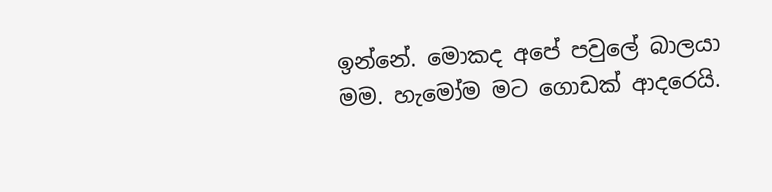ඉන්නේ. මොකද අපේ පවුලේ බාලයා මම. හැමෝම මට ගොඩක් ආදරෙයි.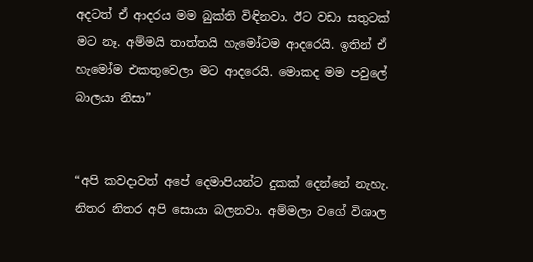අදටත් ඒ ආදරය මම බුක්ති විඳිනවා. ඊට වඩා සතුටක් මට නෑ. අම්මයි තාත්තයි හැමෝටම ආදරෙයි. ඉතින් ඒ හැමෝම එකතුවෙලා මට ආදරෙයි. මොකද මම පවුලේ බාලයා නිසා”


“අපි කවදාවත් අපේ දෙමාපියන්ට දුකක් දෙන්නේ නැහැ. නිතර නිතර අපි සොයා බලනවා. අම්මලා වගේ විශාල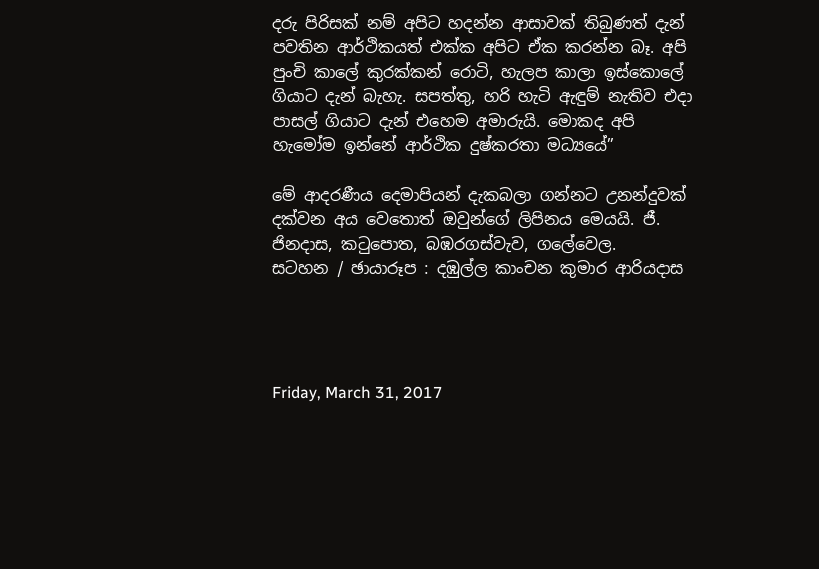දරු පිරිසක් නම් අපිට හදන්න ආසාවක් තිබුණත් දැන් පවතින ආර්ථිකයත් එක්ක අපිට ඒක කරන්න බෑ. අපි පුංචි කාලේ කුරක්කන් රොටි, හැලප කාලා ඉස්කොලේ ගියාට දැන් බැහැ. සපත්තු, හරි හැටි ඇඳුම් නැතිව එදා පාසල් ගියාට දැන් එහෙම අමාරුයි. මොකද අපි හැමෝම ඉන්නේ ආර්ථික දුෂ්කරතා මධ්‍යයේ”

මේ ආදරණීය දෙමාපියන් දැකබලා ගන්නට උනන්දුවක් දක්වන අය වෙතොත් ඔවුන්ගේ ලිපිනය මෙයයි. ජී. ජිනදාස, කටුපොත, බඹරගස්වැව, ගලේවෙල.
සටහන / ඡායාරූප : දඹුල්ල කාංචන කුමාර ආරියදාස




Friday, March 31, 2017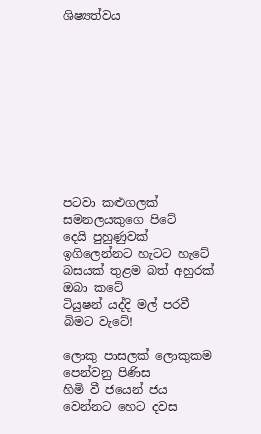ශිෂ්‍යත්වය










පටවා කළුගලක් සමනලයකුගෙ පිටේ
දෙයි පුහුණුවක් ඉගිලෙන්නට හැටට හැටේ
බසයක් තුළම බත් අහුරක් ඔබා කටේ
ටියුෂන් යද්දි මල් පරවී බිමට වැටේ!

ලොකු පාසලක් ලොකුකම පෙන්වනු පිණිස
හිමි වී ජයෙන් ජය වෙන්නට හෙට දවස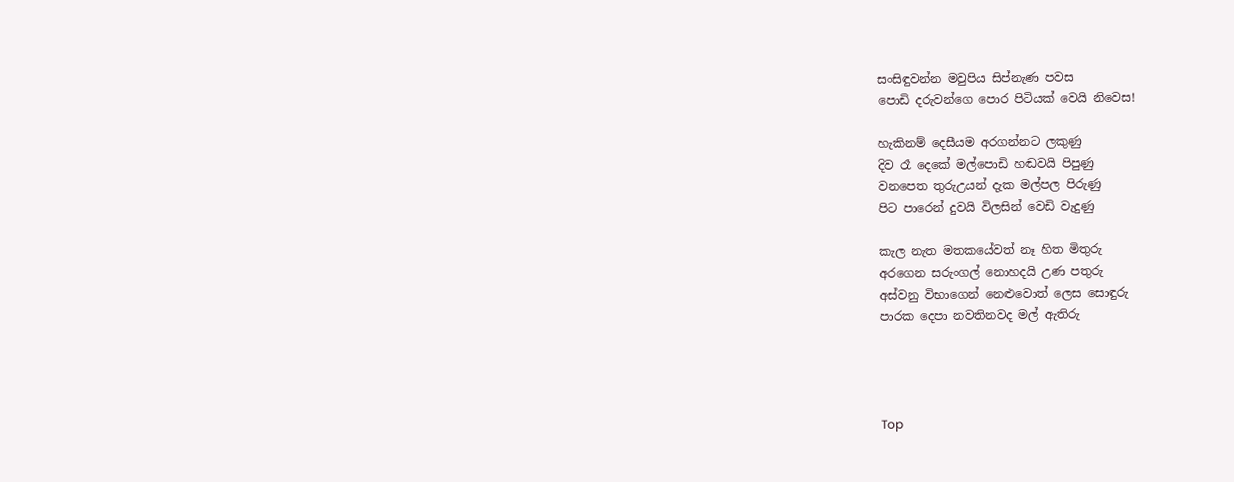සංසිඳුවන්න මවුපිය සිප්නැණ පවස
පොඩි දරුවන්ගෙ පොර පිටියක් වෙයි නිවෙස!

හැකිනම් දෙසීයම අරගන්නට ලකුණු
දිව රෑ දෙකේ මල්පොඩි හඬවයි පිපුණු
වනපෙත තුරුඋයන් දැක මල්පල පිරුණු
පිට පාරෙන් දුවයි විලසින් වෙඩි වැදුණු

කැල නැත මතකයේවත් නෑ හිත මිතුරු
අරගෙන සරුංගල් නොහදයි උණ පතුරු
අස්වනු විභාගෙන් නෙළුවොත් ලෙස සොඳුරු
පාරක දෙපා නවතිනවද මල් ඇතිරු




Top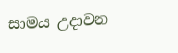සාමය උදාවන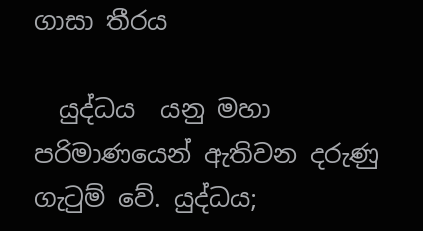ගාසා තීරය

  යුද්ධය  යනු මහා පරිමාණයෙන් ඇතිවන දරුණු ගැටුම් වේ. යුද්ධය;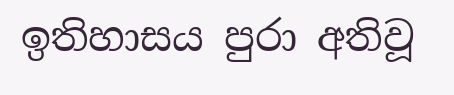ඉතිහාසය පුරා අතිවූ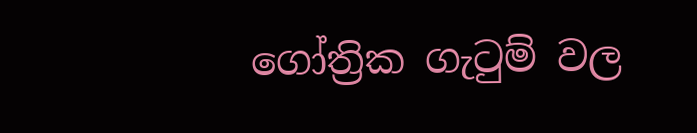ගෝත්‍රික ගැටුම් වල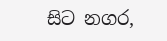සිට නගර,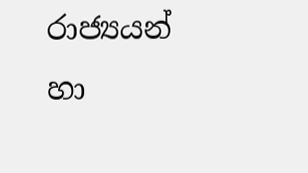රාජ්‍යයන් හා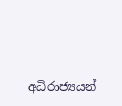අධිරාජ්‍යයන්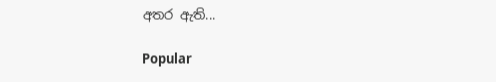අතර ඇති...

Popular